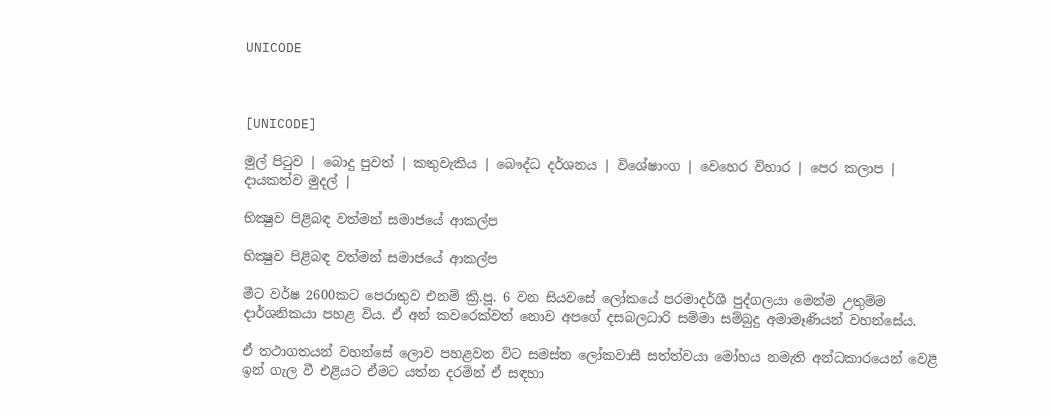UNICODE



[UNICODE]

මුල් පිටුව | බොදු පුවත් | කතුවැකිය | බෞද්ධ දර්ශනය | විශේෂාංග | වෙහෙර විහාර | පෙර කලාප | දායකත්ව මුදල් |

භික්‍ෂුව පිළිබඳ වත්මන් සමාජයේ ආකල්ප

භික්‍ෂුව පිළිබඳ වත්මන් සමාජයේ ආකල්ප

මීට වර්ෂ 2600කට පෙරාතුව එනම් ක්‍රි.පූ. 6 වන සියවසේ ලෝකයේ පරමාදර්ශී පුද්ගලයා මෙන්ම උතුම්ම දාර්ශනිකයා පහළ විය. ඒ අන් කවරෙක්වත් නොව අපගේ දසබලධාරි සම්මා සම්බුදු අමාමෑණියන් වහන්සේය.

ඒ තථාගතයන් වහන්සේ ලොව පහළවන විට සමස්ත ලෝකවාසී සත්ත්වයා මෝහය නමැති අන්ධකාරයෙන් වෙළී ඉන් ගැල වී එළියට ඒමට යත්න දරමින් ඒ සඳහා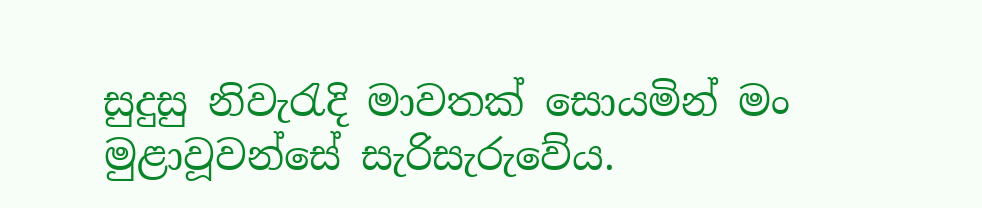සුදුසු නිවැරැදි මාවතක් සොයමින් මං මුළාවූවන්සේ සැරිසැරුවේය.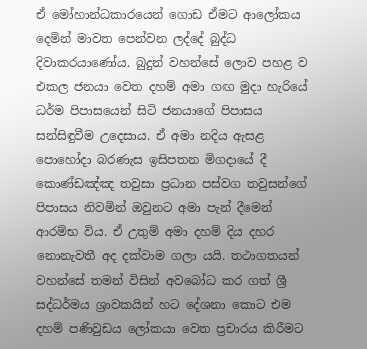ඒ මෝහාන්ධකාරයෙන් ගොඩ ඒමට ආලෝකය දෙමින් මාවත පෙන්වන ලද්දේ බුද්ධ දිවාකරයාණෝය. බුදුන් වහන්සේ ලොව පහළ ව එකල ජනයා වෙත දහම් අමා ගඟ මුදා හැරියේ ධර්ම පිපාසයෙන් සිටි ජනයාගේ පිපාසය සන්සිඳුවීම උදෙසාය. ඒ අමා නදිය ඇසළ පොහෝදා බරණැස ඉසිපතන මිගදායේ දී කොණ්ඩඤ්ඤ තවුසා ප්‍රධාන පස්වග තවුසන්ගේ පිපාසය නිවමින් ඔවුනට අමා පැන් දීමෙන් ආරම්භ විය. ඒ උතුම් අමා දහම් දිය දහර නොනැවතී අද දක්වාම ගලා යයි. තථාගතයන් වහන්සේ තමන් විසින් අවබෝධ කර ගත් ශ්‍රී සද්ධර්මය ශ්‍රාවකයින් හට දේශනා කොට එම දහම් පණිවුඩය ලෝකයා වෙත ප්‍රචාරය කිරීමට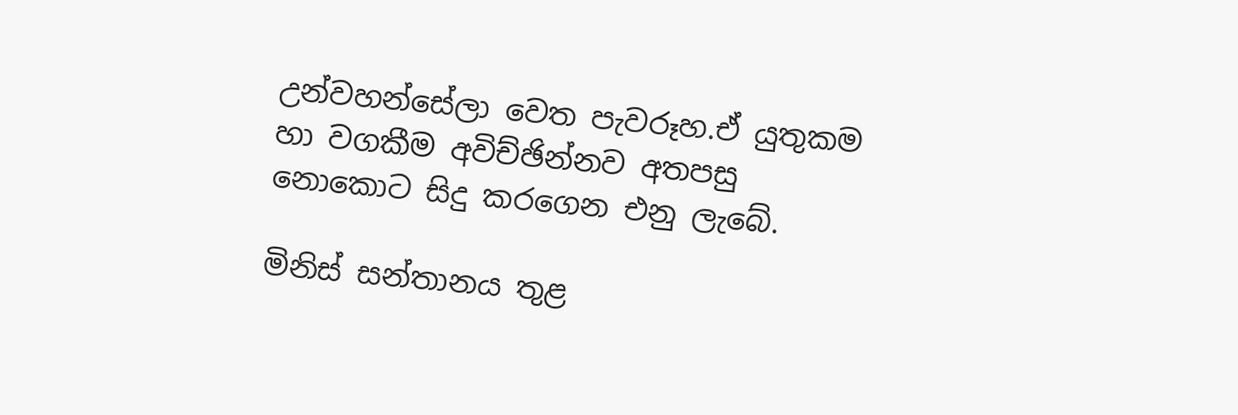උන්වහන්සේලා වෙත පැවරූහ.ඒ යුතුකම හා වගකීම අවිච්ඡින්නව අතපසු නොකොට සිදු කරගෙන එනු ලැබේ.

මිනිස් සන්තානය තුළ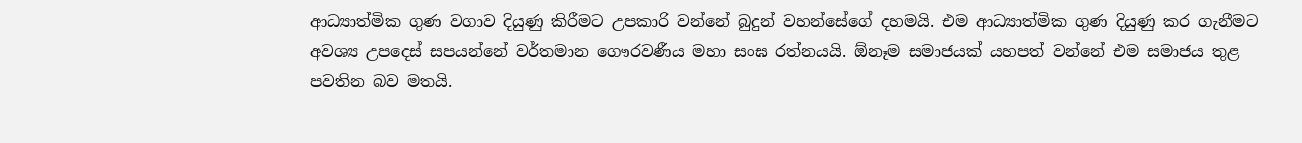ආධ්‍යාත්මික ගුණ වගාව දියුණු කිරීමට උපකාරි වන්නේ බුදුන් වහන්සේගේ දහමයි. එම ආධ්‍යාත්මික ගුණ දියුණු කර ගැනීමට අවශ්‍ය උපදෙස් සපයන්නේ වර්තමාන ගෞරවණීය මහා සංඝ රත්නයයි. ඕනෑම සමාජයක් යහපත් වන්නේ එම සමාජය තුළ පවතින බව මතයි.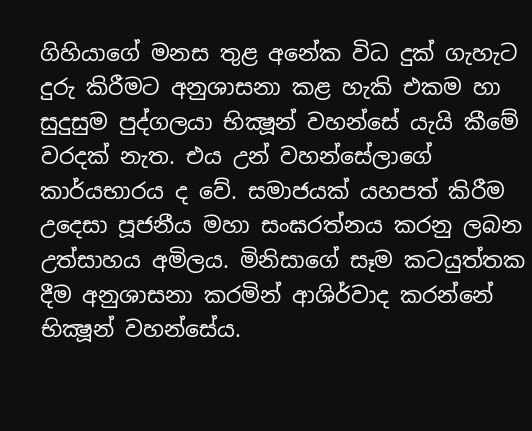ගිහියාගේ මනස තුළ අනේක විධ දුක් ගැහැට දුරු කිරීමට අනුශාසනා කළ හැකි එකම හා සුදුසුම පුද්ගලයා භික්‍ෂූන් වහන්සේ යැයි කීමේ වරදක් නැත. එය උන් වහන්සේලාගේ කාර්යභාරය ද වේ. සමාජයක් යහපත් කිරීම උදෙසා පූජනීය මහා සංඝරත්නය කරනු ලබන උත්සාහය අමිලය. මිනිසාගේ සෑම කටයුත්තක දීම අනුශාසනා කරමින් ආශිර්වාද කරන්නේ භික්‍ෂූන් වහන්සේය.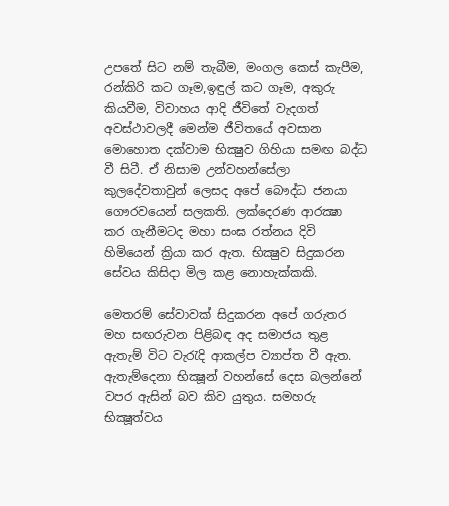උපතේ සිට නම් තැබීම, මංගල කෙස් කැපීම, රන්කිරි කට ගෑම,ඉඳුල් කට ගෑම, අකුරු කියවීම, විවාහය ආදි ජීවිතේ වැදගත් අවස්ථාවලදී මෙන්ම ජීවිතයේ අවසාන මොහොත දක්වාම භික්‍ෂුව ගිහියා සමඟ බද්ධ වී සිටී. ඒ නිසාම උන්වහන්සේලා කුලදේවතාවුන් ලෙසද අපේ බෞද්ධ ජනයා ගෞරවයෙන් සලකති. ලක්දෙරණ ආරක්‍ෂා කර ගැනීමටද මහා සංඝ රත්නය දිවි හිමියෙන් ක්‍රියා කර ඇත. භික්‍ෂුව සිදුකරන සේවය කිසිදා මිල කළ නොහැක්කකි.

මෙතරම් සේවාවක් සිදුකරන අපේ ගරුතර මහ සඟරුවන පිළිබඳ අද සමාජය තුළ ඇතැම් විට වැරැදි ආකල්ප ව්‍යාප්ත වී ඇත. ඇතැම්දෙනා භික්‍ෂූන් වහන්සේ දෙස බලන්නේ වපර ඇසින් බව කිව යුතුය. සමහරු භික්‍ෂූත්වය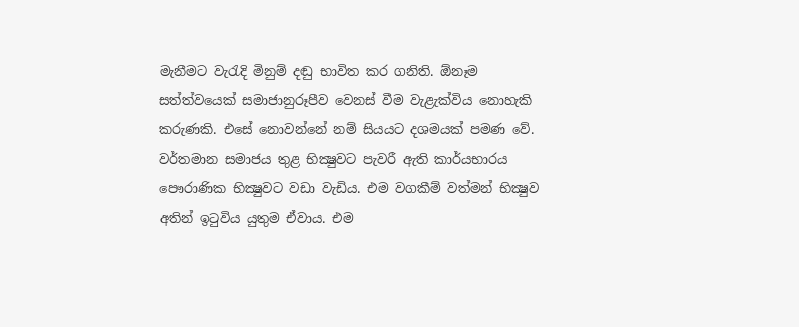මැනීමට වැරැදි මිනුම් දඬු භාවිත කර ගනිති. ඕනෑම සත්ත්වයෙක් සමාජානුරූපීව වෙනස් වීම වැළැක්විය නොහැකි කරුණකි. එසේ නොවන්නේ නම් සියයට දශමයක් පමණ වේ. වර්තමාන සමාජය තුළ භික්‍ෂුවට පැවරී ඇති කාර්යභාරය පෞරාණික භික්‍ෂුවට වඩා වැඩිය. එම වගකීම් වත්මන් භික්‍ෂුව අතින් ඉටුවිය යුතුම ඒවාය. එම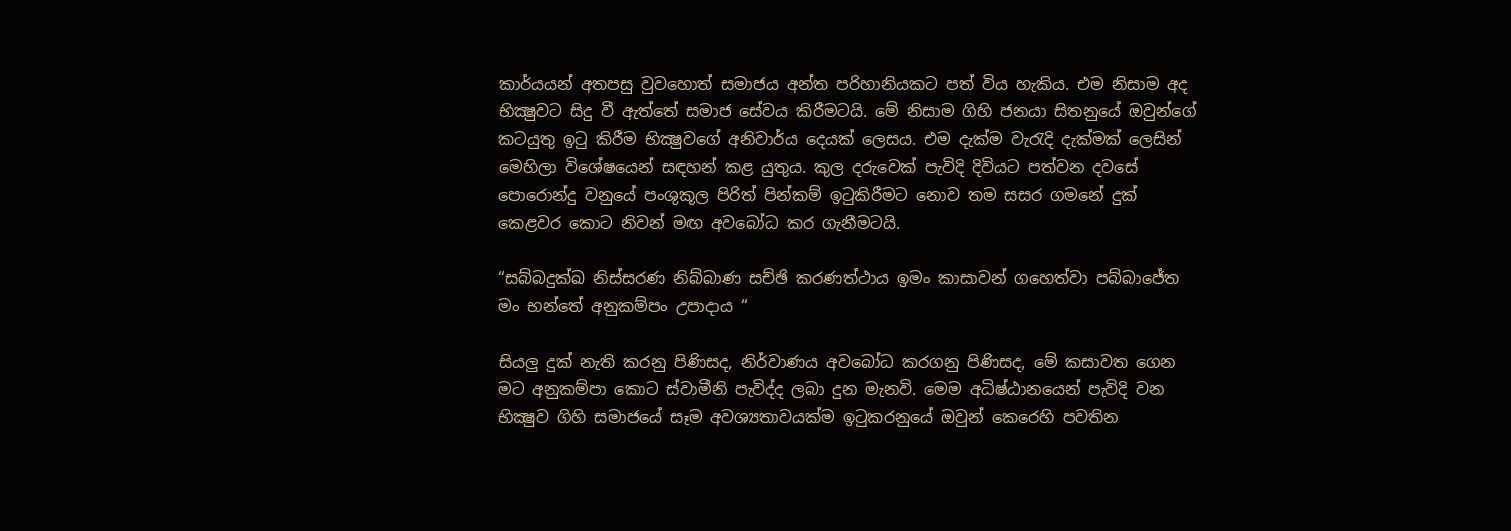කාර්යයන් අතපසු වුවහොත් සමාජය අන්ත පරිහානියකට පත් විය හැකිය. එම නිසාම අද භික්‍ෂුවට සිදු වී ඇත්තේ සමාජ සේවය කිරීමටයි. මේ නිසාම ගිහි ජනයා සිතනුයේ ඔවුන්ගේ කටයුතු ඉටු කිරීම භික්‍ෂුවගේ අනිවාර්ය දෙයක් ලෙසය. එම දැක්ම වැරැදි දැක්මක් ලෙසින් මෙහිලා විශේෂයෙන් සඳහන් කළ යුතුය. කුල දරුවෙක් පැවිදි දිවියට පත්වන දවසේ පොරොන්දු වනුයේ පංශුකූල පිරිත් පින්කම් ඉටුකිරීමට නොව තම සසර ගමනේ දුක් කෙළවර කොට නිවන් මඟ අවබෝධ කර ගැනීමටයි.

“සබ්බදුක්ඛ නිස්සරණ නිබ්බාණ සච්ඡි කරණත්ථාය ඉමං කාසාවන් ගහෙත්වා පබ්බාජේත මං භන්තේ අනුකම්පං උපාදාය “

සියලු දුක් නැති කරනු පිණිසද, නිර්වාණය අවබෝධ කරගනු පිණිසද, මේ කසාවත ගෙන මට අනුකම්පා කොට ස්වාමීනි පැවිද්ද ලබා දුන මැනවි. මෙම අධිෂ්ඨානයෙන් පැවිදි වන භික්‍ෂුව ගිහි සමාජයේ සෑම අවශ්‍යතාවයක්ම ඉටුකරනුයේ ඔවුන් කෙරෙහි පවතින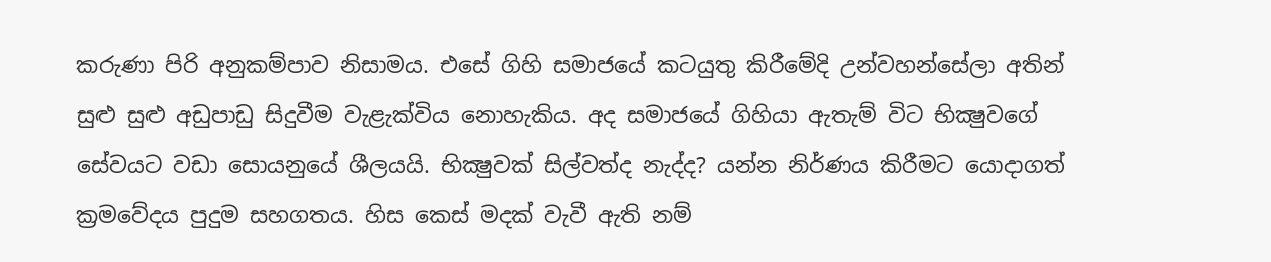කරුණා පිරි අනුකම්පාව නිසාමය. එසේ ගිහි සමාජයේ කටයුතු කිරීමේදි උන්වහන්සේලා අතින් සුළු සුළු අඩුපාඩු සිදුවීම වැළැක්විය නොහැකිය. අද සමාජයේ ගිහියා ඇතැම් විට භික්‍ෂුවගේ සේවයට වඩා සොයනුයේ ශීලයයි. භික්‍ෂුවක් සිල්වත්ද නැද්ද? යන්න නිර්ණය කිරීමට යොදාගත් ක්‍රමවේදය පුදුම සහගතය. හිස කෙස් මදක් වැවී ඇති නම්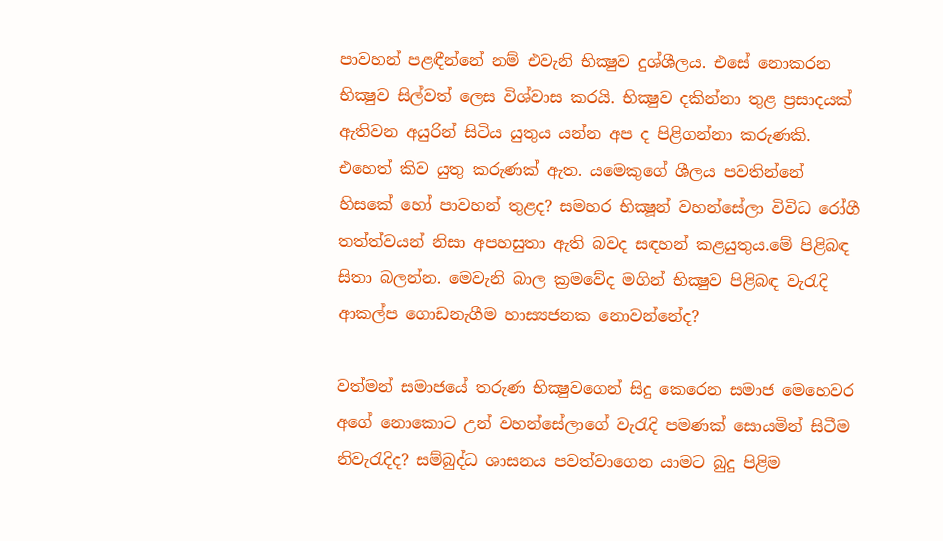පාවහන් පළඳීන්නේ නම් එවැනි භික්‍ෂුව දුශ්ශීලය. එසේ නොකරන භික්‍ෂුව සිල්වත් ලෙස විශ්වාස කරයි. භික්‍ෂුව දකින්නා තුළ ප්‍රසාදයක් ඇතිවන අයුරින් සිටිය යුතුය යන්න අප ද පිළිගන්නා කරුණකි. එහෙත් කිව යුතු කරුණක් ඇත. යමෙකුගේ ශීලය පවතින්නේ හිසකේ හෝ පාවහන් තුළද? සමහර භික්‍ෂූන් වහන්සේලා විවිධ රෝගී තත්ත්වයන් නිසා අපහසුතා ඇති බවද සඳහන් කළයුතුය.මේ පිළිබඳ සිතා බලන්න. මෙවැනි බාල ක්‍රමවේද මගින් භික්‍ෂුව පිළිබඳ වැරැදි ආකල්ප ගොඩනැගීම හාස්‍යජනක නොවන්නේද?

වත්මන් සමාජයේ තරුණ භික්‍ෂුවගෙන් සිදු කෙරෙන සමාජ මෙහෙවර අගේ නොකොට උන් වහන්සේලාගේ වැරැදි පමණක් සොයමින් සිටීම නිවැරැදිද? සම්බුද්ධ ශාසනය පවත්වාගෙන යාමට බුදු පිළිම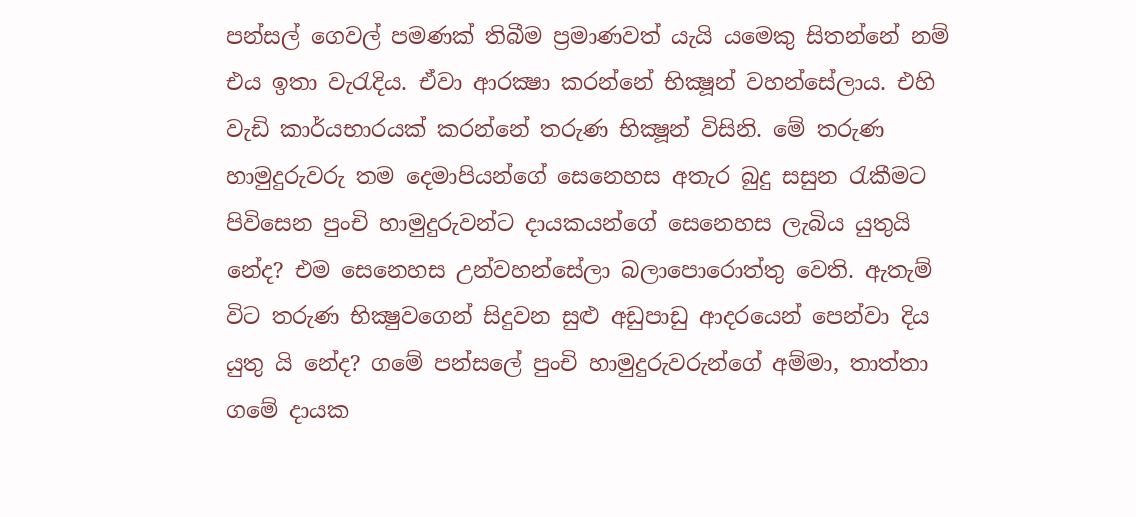පන්සල් ගෙවල් පමණක් තිබීම ප්‍රමාණවත් යැයි යමෙකු සිතන්නේ නම් එය ඉතා වැරැදිය. ඒවා ආරක්‍ෂා කරන්නේ භික්‍ෂූන් වහන්සේලාය. එහි වැඩි කාර්යභාරයක් කරන්නේ තරුණ භික්‍ෂූන් විසිනි. මේ තරුණ හාමුදුරුවරු තම දෙමාපියන්ගේ සෙනෙහස අතැර බුදු සසුන රැකීමට පිවිසෙන පුංචි හාමුදුරුවන්ට දායකයන්ගේ සෙනෙහස ලැබිය යුතුයි නේද? එම සෙනෙහස උන්වහන්සේලා බලාපොරොත්තු වෙති. ඇතැම් විට තරුණ භික්‍ෂුවගෙන් සිදුවන සුළු අඩුපාඩු ආදරයෙන් පෙන්වා දිය යුතු යි නේද? ගමේ පන්සලේ පුංචි හාමුදුරුවරුන්ගේ අම්මා, තාත්තා ගමේ දායක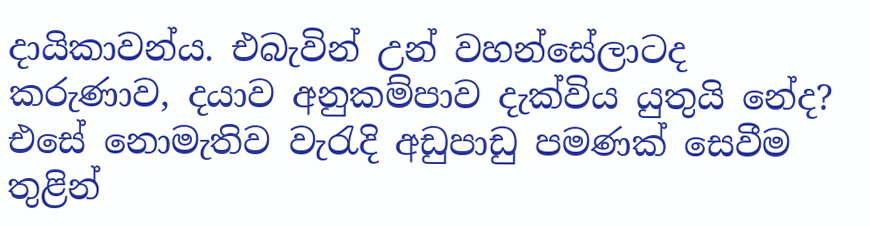දායිකාවන්ය. එබැවින් උන් වහන්සේලාටද කරුණාව, දයාව අනුකම්පාව දැක්විය යුතුයි නේද? එසේ නොමැතිව වැරැදි අඩුපාඩු පමණක් සෙවීම තුළින්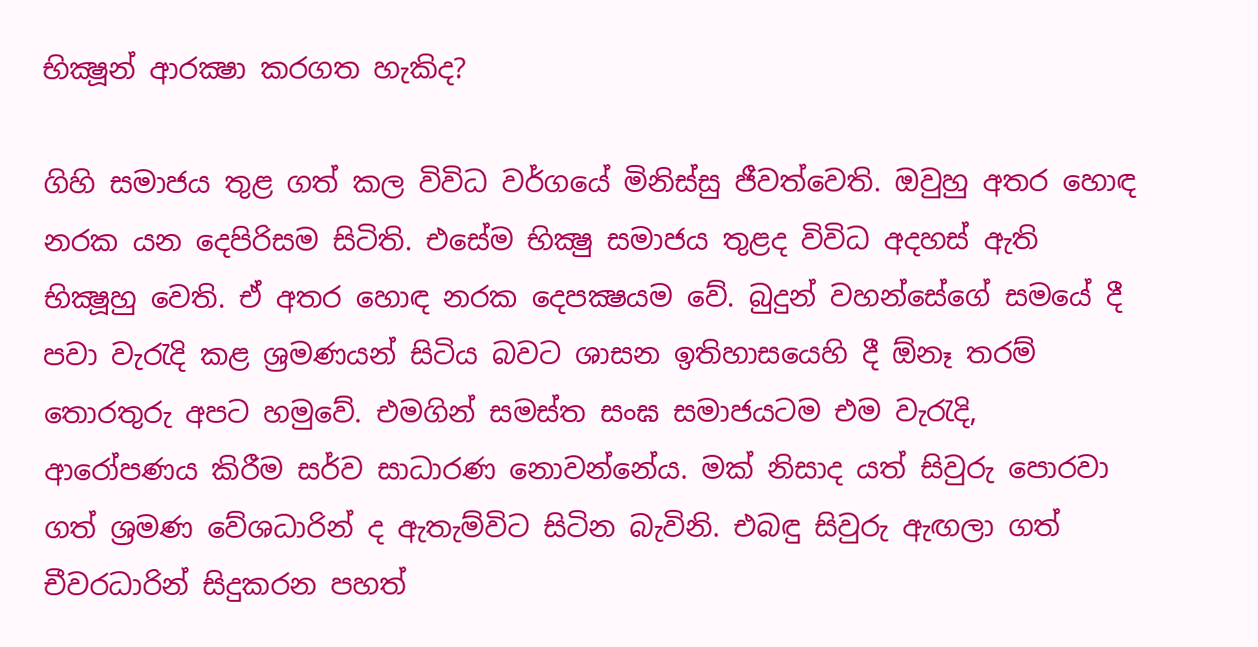භික්‍ෂූන් ආරක්‍ෂා කරගත හැකිද?

ගිහි සමාජය තුළ ගත් කල විවිධ වර්ගයේ මිනිස්සු ජීවත්වෙති. ඔවුහු අතර හොඳ නරක යන දෙපිරිසම සිටිති. එසේම භික්‍ෂු සමාජය තුළද විවිධ අදහස් ඇති භික්‍ෂූහු වෙති. ඒ අතර හොඳ නරක දෙපක්‍ෂයම වේ. බුදුන් වහන්සේගේ සමයේ දී පවා වැරැදි කළ ශ්‍රමණයන් සිටිය බවට ශාසන ඉතිහාසයෙහි දී ඕනෑ තරම් තොරතුරු අපට හමුවේ. එමගින් සමස්ත සංඝ සමාජයටම එම වැරැදි, ආරෝපණය කිරීම සර්ව සාධාරණ නොවන්නේය. මක් නිසාද යත් සිවුරු පොරවා ගත් ශ්‍රමණ වේශධාරින් ද ඇතැම්විට සිටින බැවිනි. එබඳු සිවුරු ඇඟලා ගත් චීවරධාරින් සිදුකරන පහත්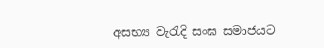අසභ්‍ය වැරැදි සංඝ සමාජයට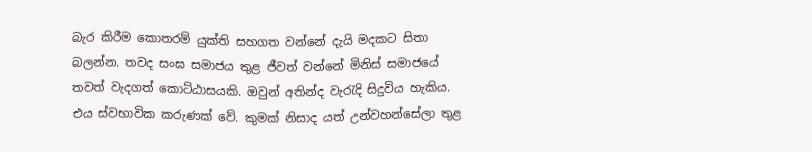බැර කිරීම කොතරම් යුක්ති සහගත වන්නේ දැයි මදකට සිතා බලන්න. තවද සංඝ සමාජය තුළ ජීවත් වන්නේ මිනිස් සමාජයේ තවත් වැදගත් කොට්ඨාසයකි. ඔවුන් අතින්ද වැරැදි සිදුවිය හැකිය. එය ස්වභාවික කරුණක් වේ. කුමක් නිසාද යත් උන්වහන්සේලා තුළ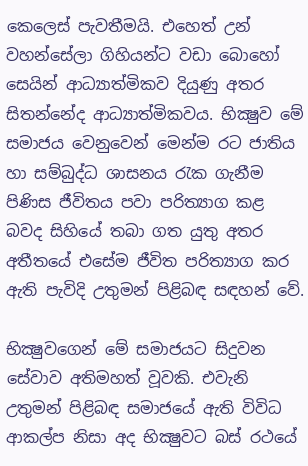කෙලෙස් පැවතීමයි. එහෙත් උන් වහන්සේලා ගිහියන්ට වඩා බොහෝ සෙයින් ආධ්‍යාත්මිකව දියුණු අතර සිතන්නේද ආධ්‍යාත්මිකවය. භික්‍ෂුව මේ සමාජය වෙනුවෙන් මෙන්ම රට ජාතිය හා සම්බුද්ධ ශාසනය රැක ගැනීම පිණිස ජීවිතය පවා පරිත්‍යාග කළ බවද සිහියේ තබා ගත යුතු අතර අතීතයේ එසේම ජීවිත පරිත්‍යාග කර ඇති පැවිදි උතුමන් පිළිබඳ සඳහන් වේ.

භික්‍ෂුවගෙන් මේ සමාජයට සිදුවන සේවාව අතිමහත් වූවකි. එවැනි උතුමන් පිළිබඳ සමාජයේ ඇති විවිධ ආකල්ප නිසා අද භික්‍ෂුවට බස් රථයේ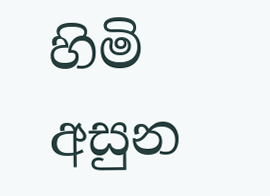හිමි අසුන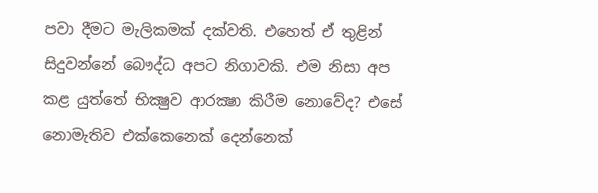පවා දීමට මැලිකමක් දක්වති. එහෙත් ඒ තුළින් සිදුවන්නේ බෞද්ධ අපට නිගාවකි. එම නිසා අප කළ යුත්තේ භික්‍ෂුව ආරක්‍ෂා කිරීම නොවේද? එසේ නොමැතිව එක්කෙනෙක් දෙන්නෙක්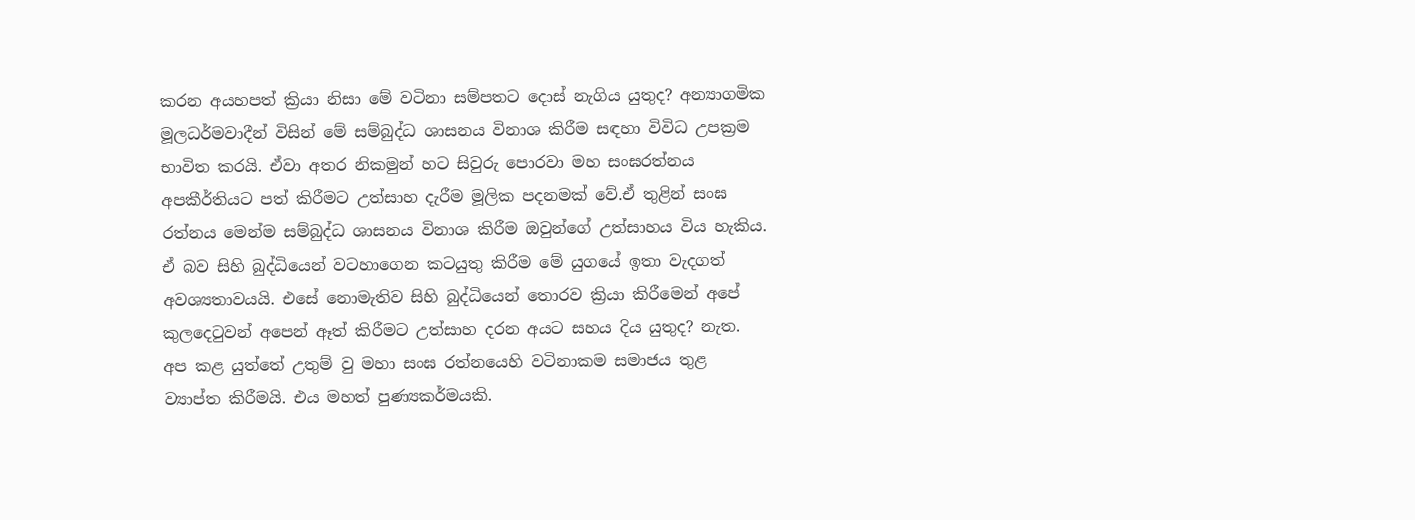කරන අයහපත් ක්‍රියා නිසා මේ වටිනා සම්පතට දොස් නැගිය යුතුද? අන්‍යාගමික මූලධර්මවාදීන් විසින් මේ සම්බුද්ධ ශාසනය විනාශ කිරීම සඳහා විවිධ උපක්‍රම භාවිත කරයි. ඒවා අතර නිකමුන් හට සිවුරු පොරවා මහ සංඝරත්නය අපකීර්තියට පත් කිරීමට උත්සාහ දැරීම මූලික පදනමක් වේ.ඒ තුළින් සංඝ රත්නය මෙන්ම සම්බුද්ධ ශාසනය විනාශ කිරීම ඔවුන්ගේ උත්සාහය විය හැකිය. ඒ බව සිහි බුද්ධියෙන් වටහාගෙන කටයුතු කිරීම මේ යුගයේ ඉතා වැදගත් අවශ්‍යතාවයයි. එසේ නොමැතිව සිහි බුද්ධියෙන් තොරව ක්‍රියා කිරීමෙන් අපේ කුලදෙටුවන් අපෙන් ඈත් කිරීමට උත්සාහ දරන අයට සහය දිය යුතුද? නැත. අප කළ යුත්තේ උතුම් වු මහා සංඝ රත්නයෙහි වටිනාකම සමාජය තුළ ව්‍යාප්ත කිරීමයි. එය මහත් පුණ්‍යකර්මයකි.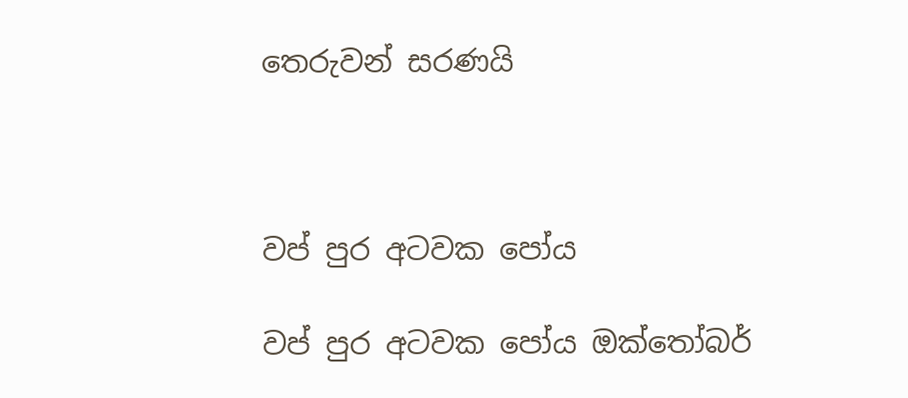තෙරුවන් සරණයි



වප් පුර අටවක පෝය

වප් පුර අටවක පෝය ඔක්තෝබර්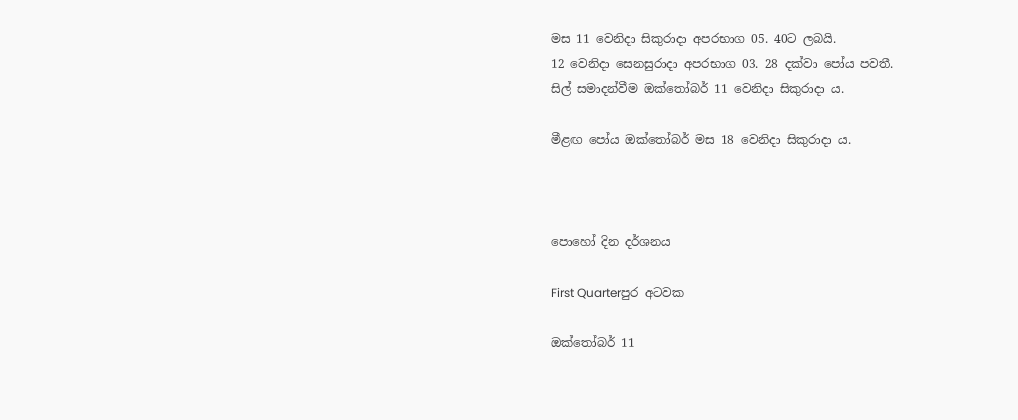මස 11 වෙනිදා සිකුරාදා අපරභාග 05. 40ට ලබයි.
12 වෙනිදා සෙනසුරාදා අපරභාග 03. 28 දක්වා පෝය පවතී.
සිල් සමාදන්වීම ඔක්තෝබර් 11 වෙනිදා සිකුරාදා ය.

මීළඟ පෝය ඔක්තෝබර් මස 18 වෙනිදා සිකුරාදා ය.



පොහෝ දින දර්ශනය

First Quarterපුර අටවක

ඔක්තෝබර් 11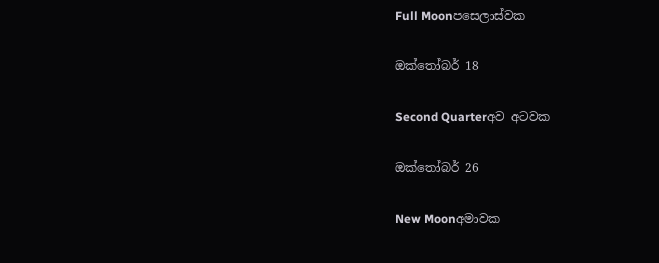Full Moonපසෙලාස්වක

ඔක්තෝබර් 18

Second Quarterඅව අටවක

ඔක්තෝබර් 26

New Moonඅමාවක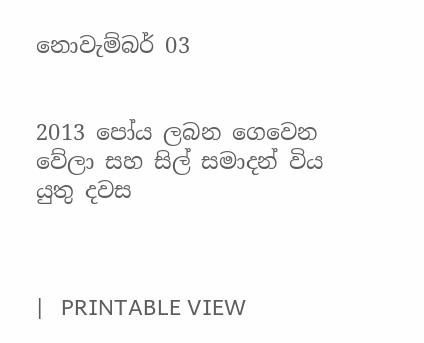නොවැම්බර් 03


2013 පෝය ලබන ගෙවෙන වේලා සහ සිල් සමාදන් විය යුතු දවස



|   PRINTABLE VIEW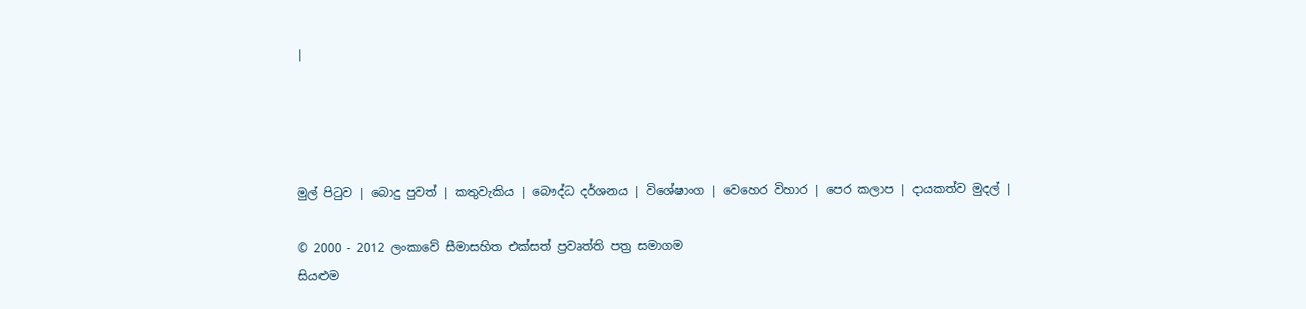|




මුල් පිටුව | බොදු පුවත් | කතුවැකිය | බෞද්ධ දර්ශනය | විශේෂාංග | වෙහෙර විහාර | පෙර කලාප | දායකත්ව මුදල් |

© 2000 - 2012 ලංකාවේ සීමාසහිත එක්සත් ප්‍රවෘත්ති පත්‍ර සමාගම
සියළුම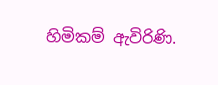හිමිකම් ඇවිරිණි.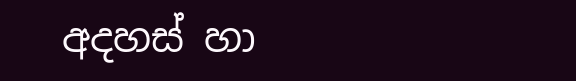අදහස් හා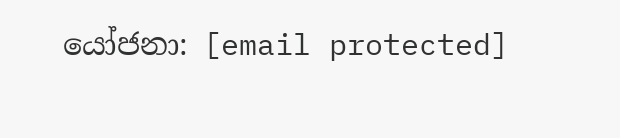යෝජනා: [email protected]